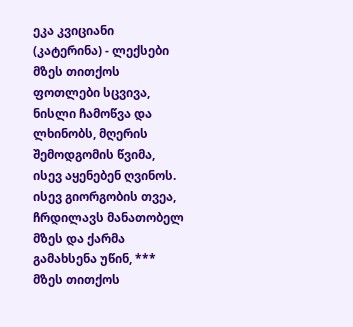ეკა კვიციანი (კატერინა) - ლექსები
მზეს თითქოს ფოთლები სცვივა, ნისლი ჩამოწვა და ლხინობს, მღერის შემოდგომის წვიმა, ისევ აყენებენ ღვინოს. ისევ გიორგობის თვეა, ჩრდილავს მანათობელ მზეს და ქარმა გამახსენა უწინ, *** მზეს თითქოს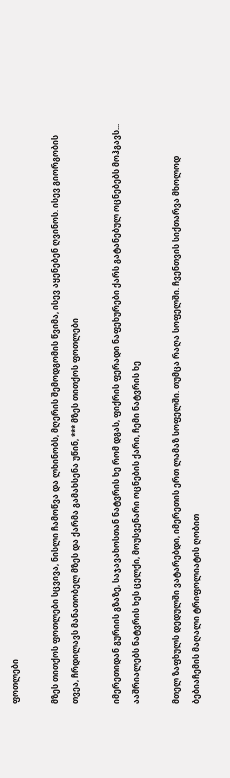ფოთლები

მზეს თითქოს ფოთლები სცვივა, ნისლი ჩამოწვა და ლხინობს, მღერის შემოდგომის წვიმა, ისევ აყენებენ ღვინოს. ისევ გიორგობის თვეა, ჩრდილავს მანათობელ მზეს და ქარმა გამახსენა უწინ, *** მზეს თითქოს ფოთლები

იმერეთიდან გურიის გზაზე, საჯავახოსთან ნატვრის ხე რომ დგას, ფიქრის ფერადი ნაფეხურები ქარს გატანებულ ოცნებებს მოჰგავს... ააშრიალებს ნატვრის ხეს ცელქი, მოუსვენარი ოცნების ქარი, ჩემი ნატვრის ხე

მთელ ზაფხულს დედულში ვატარებდი, იმერეთის ერთ ლამაზ სოფელში. თუმცა რაღა სოფელში. ჩვენთვის სიქთარვა მხოლოდ ბებიაჩემის მაღალი ტრიფოლიატის ღობით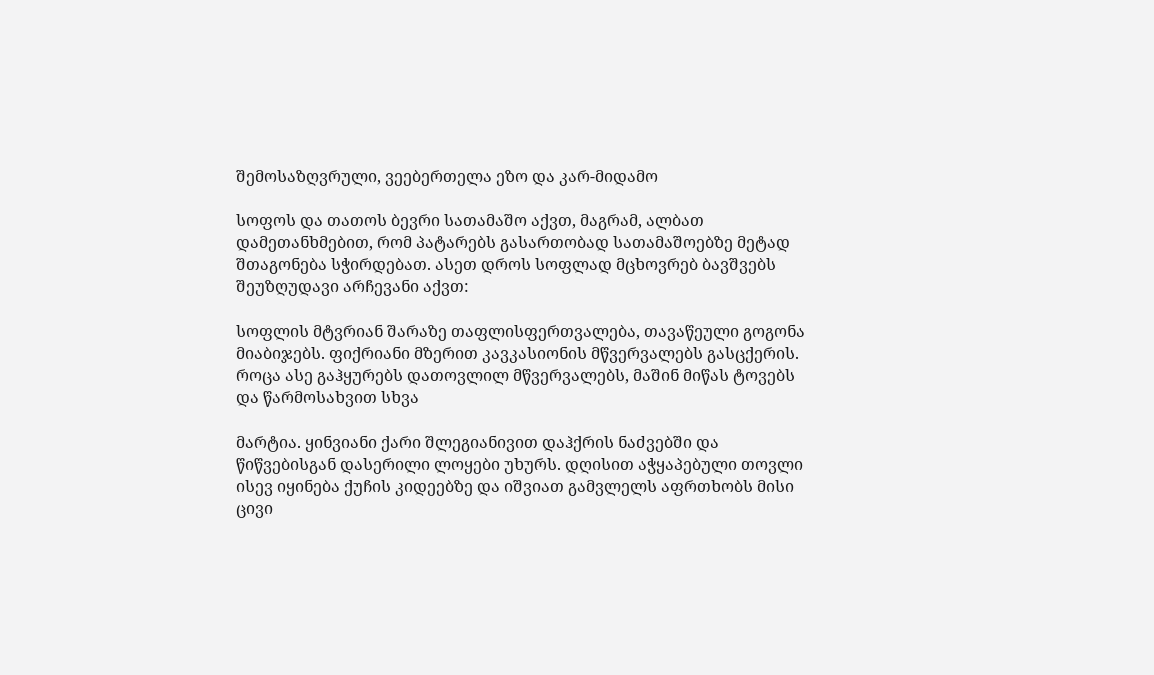შემოსაზღვრული, ვეებერთელა ეზო და კარ-მიდამო

სოფოს და თათოს ბევრი სათამაშო აქვთ, მაგრამ, ალბათ დამეთანხმებით, რომ პატარებს გასართობად სათამაშოებზე მეტად შთაგონება სჭირდებათ. ასეთ დროს სოფლად მცხოვრებ ბავშვებს შეუზღუდავი არჩევანი აქვთ:

სოფლის მტვრიან შარაზე თაფლისფერთვალება, თავაწეული გოგონა მიაბიჯებს. ფიქრიანი მზერით კავკასიონის მწვერვალებს გასცქერის. როცა ასე გაჰყურებს დათოვლილ მწვერვალებს, მაშინ მიწას ტოვებს და წარმოსახვით სხვა

მარტია. ყინვიანი ქარი შლეგიანივით დაჰქრის ნაძვებში და წიწვებისგან დასერილი ლოყები უხურს. დღისით აჭყაპებული თოვლი ისევ იყინება ქუჩის კიდეებზე და იშვიათ გამვლელს აფრთხობს მისი ცივი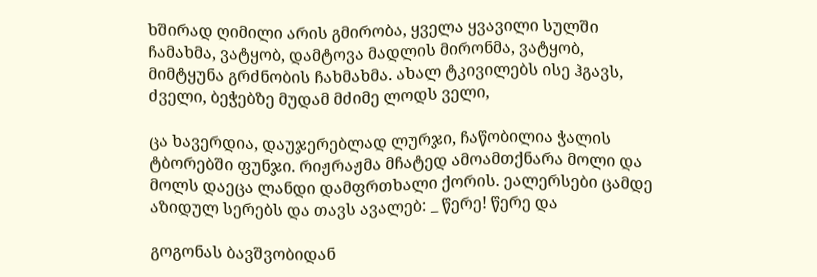ხშირად ღიმილი არის გმირობა, ყველა ყვავილი სულში ჩამახმა, ვატყობ, დამტოვა მადლის მირონმა, ვატყობ, მიმტყუნა გრძნობის ჩახმახმა. ახალ ტკივილებს ისე ჰგავს, ძველი, ბეჭებზე მუდამ მძიმე ლოდს ველი,

ცა ხავერდია, დაუჯერებლად ლურჯი, ჩაწობილია ჭალის ტბორებში ფუნჯი. რიჟრაჟმა მჩატედ ამოამთქნარა მოლი და მოლს დაეცა ლანდი დამფრთხალი ქორის. ეალერსები ცამდე აზიდულ სერებს და თავს ავალებ: _ წერე! წერე და

გოგონას ბავშვობიდან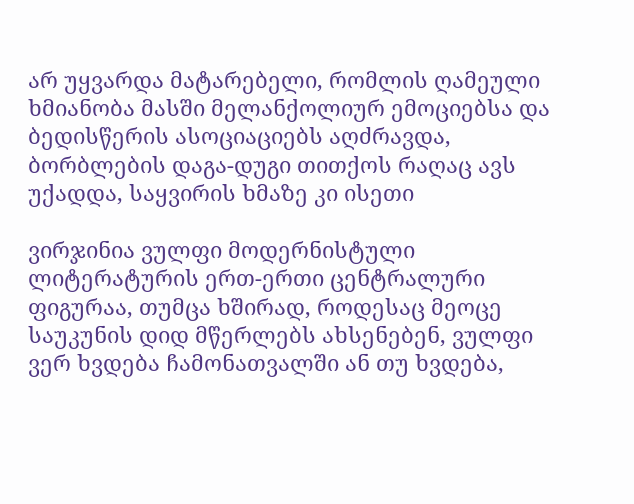არ უყვარდა მატარებელი, რომლის ღამეული ხმიანობა მასში მელანქოლიურ ემოციებსა და ბედისწერის ასოციაციებს აღძრავდა, ბორბლების დაგა-დუგი თითქოს რაღაც ავს უქადდა, საყვირის ხმაზე კი ისეთი

ვირჯინია ვულფი მოდერნისტული ლიტერატურის ერთ-ერთი ცენტრალური ფიგურაა, თუმცა ხშირად, როდესაც მეოცე საუკუნის დიდ მწერლებს ახსენებენ, ვულფი ვერ ხვდება ჩამონათვალში ან თუ ხვდება,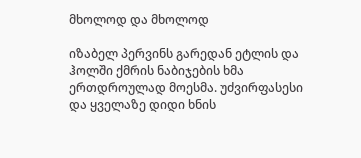მხოლოდ და მხოლოდ

იზაბელ პერვინს გარედან ეტლის და ჰოლში ქმრის ნაბიჯების ხმა ერთდროულად მოესმა. უძვირფასესი და ყველაზე დიდი ხნის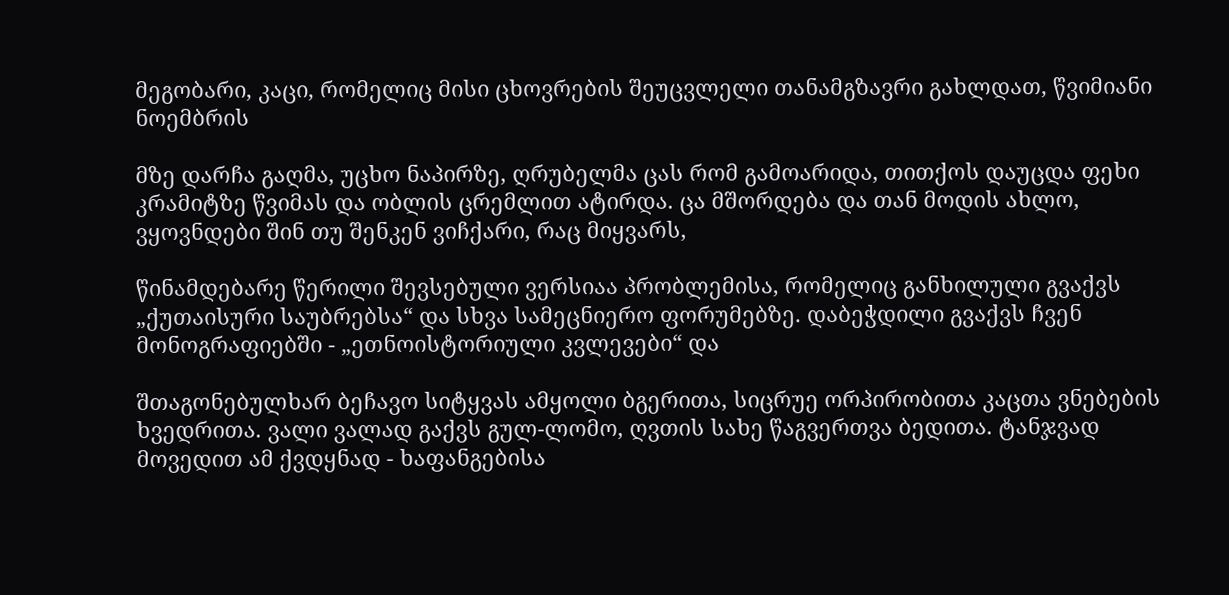მეგობარი, კაცი, რომელიც მისი ცხოვრების შეუცვლელი თანამგზავრი გახლდათ, წვიმიანი ნოემბრის

მზე დარჩა გაღმა, უცხო ნაპირზე, ღრუბელმა ცას რომ გამოარიდა, თითქოს დაუცდა ფეხი კრამიტზე წვიმას და ობლის ცრემლით ატირდა. ცა მშორდება და თან მოდის ახლო, ვყოვნდები შინ თუ შენკენ ვიჩქარი, რაც მიყვარს,

წინამდებარე წერილი შევსებული ვერსიაა პრობლემისა, რომელიც განხილული გვაქვს „ქუთაისური საუბრებსა“ და სხვა სამეცნიერო ფორუმებზე. დაბეჭდილი გვაქვს ჩვენ მონოგრაფიებში - „ეთნოისტორიული კვლევები“ და

შთაგონებულხარ ბეჩავო სიტყვას ამყოლი ბგერითა, სიცრუე ორპირობითა კაცთა ვნებების ხვედრითა. ვალი ვალად გაქვს გულ-ლომო, ღვთის სახე წაგვერთვა ბედითა. ტანჯვად მოვედით ამ ქვდყნად - ხაფანგებისა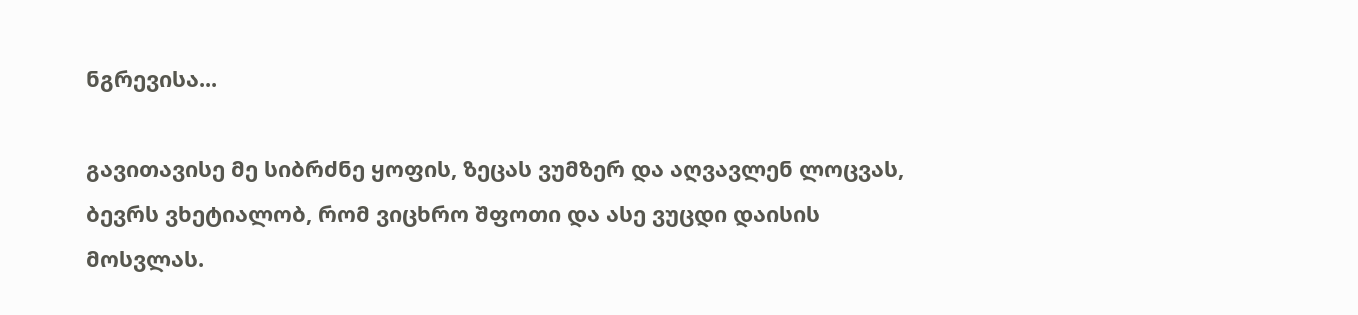ნგრევისა...

გავითავისე მე სიბრძნე ყოფის, ზეცას ვუმზერ და აღვავლენ ლოცვას, ბევრს ვხეტიალობ, რომ ვიცხრო შფოთი და ასე ვუცდი დაისის მოსვლას.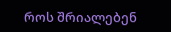როს შრიალებენ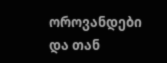ოროვანდები და თან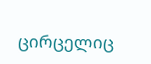ცირცელიც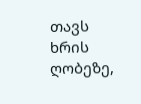თავს ხრის ღობეზე,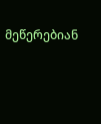მეწერებიან